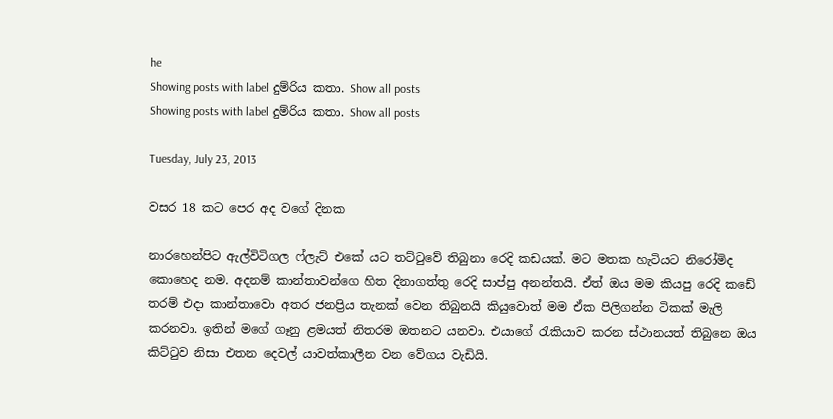he
Showing posts with label දුම්රිය කතා. Show all posts
Showing posts with label දුම්රිය කතා. Show all posts

Tuesday, July 23, 2013

වසර 18 කට පෙර අද වගේ දිනක

නාරහෙන්පිට ඇල්විටිගල ෆ්ලැට් එකේ යට තට්ටුවේ තිබුනා රෙදි කඩයක්. මට මතක හැටියට නිරෝමිද කොහෙද නම. අදනම් කාන්තාවන්ගෙ හිත දිනාගත්තු රෙදි සාප්පු අනන්තයි. ඒත් ඔය මම කියපු රෙදි කඩේ තරම් එදා කාන්තාවො අතර ජනප්‍රිය තැනක් වෙන තිබුනයි කියුවොත් මම ඒක පිලිගන්න ටිකක් මැලි කරනවා. ඉතින් මගේ ගෑනු ළමයත් නිතරම ඔතනට යනවා. එයාගේ රැකියාව කරන ස්ථානයත් තිබුනෙ ඔය කිට්ටුව නිසා එතන දෙවල් යාවත්කාලීන වන වේගය වැඩියි.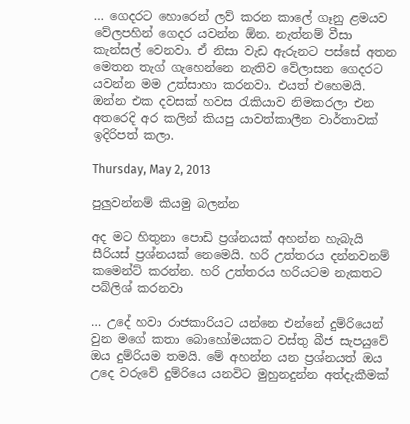… ගෙදරට හොරෙන් ලව් කරන කාලේ ගෑනු ළමයව වේලපහින් ගෙදර යවන්න ඕන. නැත්නම් වීසා කැන්සල් වෙනවා. ඒ නිසා වැඩ ඇරුනට පස්සේ අතන මෙතන තැග් ගැහෙන්නෙ නැතිව වේලාසන ගෙදරට යවන්න මම උත්සාහා කරනවා. එයත් එහෙමයි. ඔන්න එක දවසක් හවස රැකියාව නිමකරලා එන අතරෙදි අර කලින් කියපු යාවත්කාලීන වාර්තාවක් ඉදිරිපත් කලා.

Thursday, May 2, 2013

පුලුවන්නම් කියමු බලන්න

අද මට හිතුනා පොඩි ප්‍රශ්නයක් අහන්න හැබැයි සීරියස් ප්‍රශ්නයක් නෙමෙයි. හරි උත්තරය දන්නවනම් කමෙන්ට් කරන්න. හරි උත්තරය හරියටම නැකතට පබ්ලිශ් කරනවා

… උදේ හවා රාජකාරියට යන්නෙ එන්නේ දුම්රියෙන් වුන මගේ කතා බොහෝමයකට වස්තු බීජ සැපයුවේ ඔය දුම්රියම තමයි. මේ අහන්න යන ප්‍රශ්නයත් ඔය උදෙ වරුවේ දුම්රියෙ යනවිට මුහුනදුන්න අත්දැකීමක්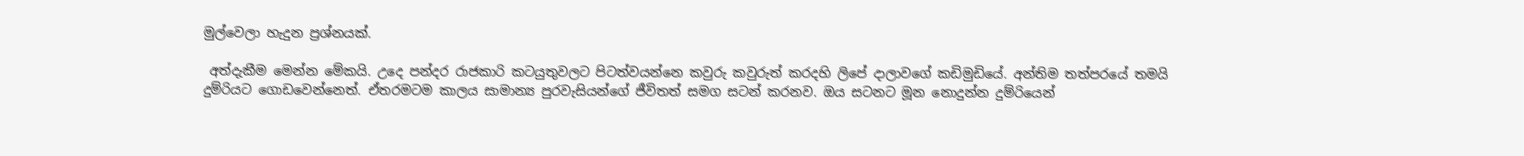මුල්වෙලා හැදුන ප්‍රශ්නයක්.

 අත්දැකීම මෙන්න මේකයි. උදෙ පන්දර රාජකාරි කටයුතුවලට පිටත්වයන්නෙ කවුරු කවුරුත් කරදහි ලිපේ දාලාවගේ කඩිමුඩියේ. අන්තිම තත්පරයේ තමයි දුම්රියට ගොඩවෙන්නෙත්. ඒතරමටම කාලය සාමාන්‍ය පුරවැසියන්ගේ ජීවිතත් සමග සටන් කරනව. ඔය සටනට මූන නොදුන්න දුම්රියෙන්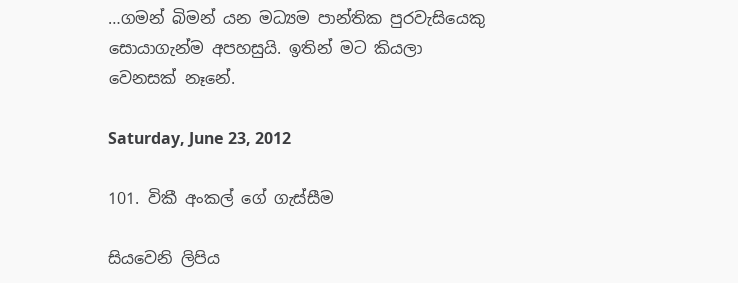…ගමන් බිමන් යන මධ්‍යම පාන්තික පුරවැසියෙකු සොයාගැන්ම අපහසුයි. ඉතින් මට කියලා වෙනසක් නෑනේ.

Saturday, June 23, 2012

101. විකී අංකල් ගේ ගැස්සීම

සියවෙනි ලිපිය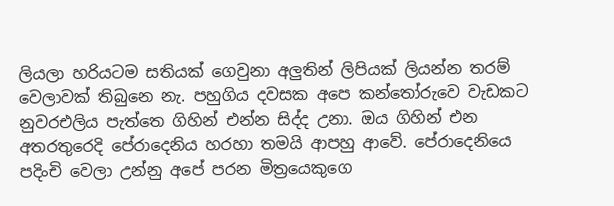ලියලා හරියටම සතියක් ගෙවුනා අලුතින් ලිපියක් ලියන්න තරම් වෙලාවක් තිබුනෙ නැ. පහුගිය දවසක අපෙ කන්තෝරුවෙ වැඩකට නුවරඑලිය පැත්තෙ ගිහින් එන්න සිද්ද උනා. ඔය ගිහින් එන අතරතුරෙදි පේරාදෙනිය හරහා තමයි ආපහු ආවේ. පේරාදෙනියෙ පදිංචි වෙලා උන්නු අපේ පරන මිත්‍රයෙකුගෙ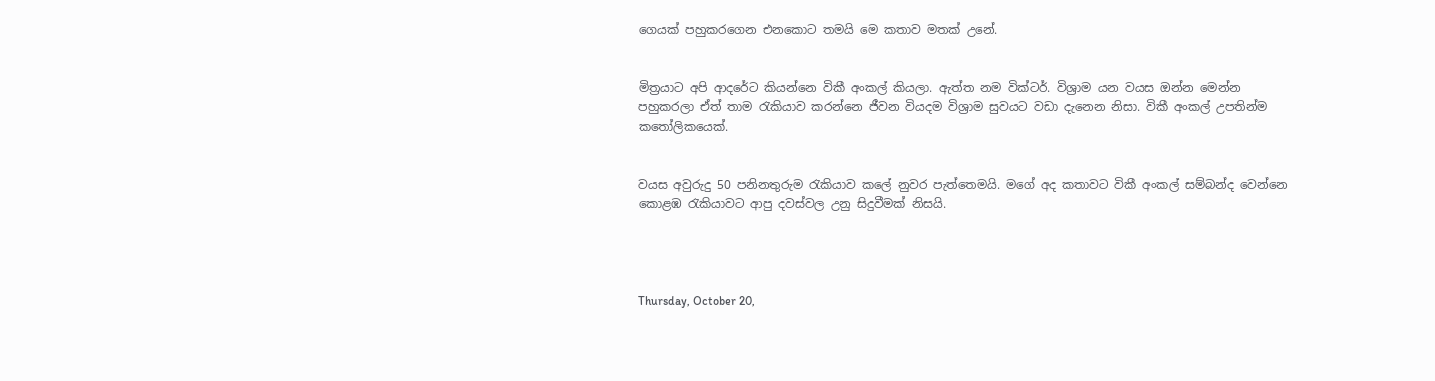ගෙයක් පහුකරගෙන එනකොට තමයි මෙ කතාව මතක් උනේ.


මිත්‍රයාට අපි ආදරේට කියන්නෙ විකී අංකල් කියලා. ඇත්ත නම වික්ටර්. විශ්‍රාම යන වයස ඔන්න මෙන්න පහුකරලා ඒත් තාම රැකියාව කරන්නෙ ජීවන වියදම විශ්‍රාම සුවයට වඩා දැනෙන නිසා. විකී අංකල් උපතින්ම කතෝලිකයෙක්.


වයස අවුරුදු 50 පනිනතුරුම රැකියාව කලේ නුවර පැත්තෙමයි. මගේ අද කතාවට විකී අංකල් සම්බන්ද වෙන්නෙ කොළඹ රැකියාවට ආපු දවස්වල උනු සිදුවීමක් නිසයි.




Thursday, October 20,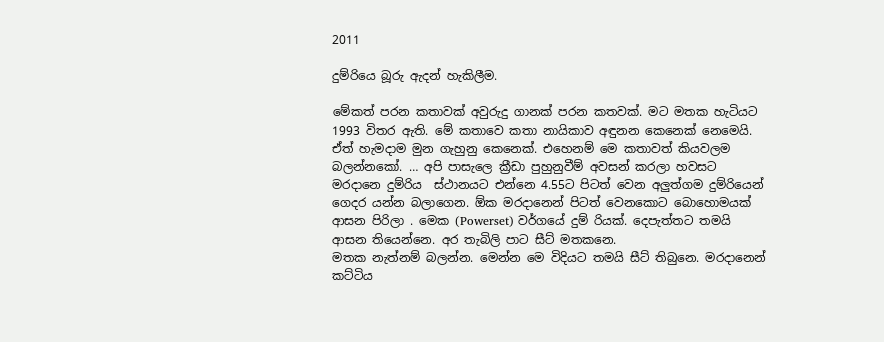2011

දුම්රියෙ බූරු ඇදන් හැකිලීම.

මේකත් පරන කතාවක් අවුරුදු ගානක් පරන කතවක්. මට මතක හැටියට 1993 විතර ඇති. මේ කතාවෙ කතා නායිකාව අඳුනන කෙනෙක් නෙමෙයි. ඒත් හැමදාම මුන ගැහුනු කෙනෙක්. එහෙනම් මෙ කතාවත් කියවලම බලන්නකෝ. … අපි පාසැලෙ ක්‍රීඩා පුහුනුවීම් අවසන් කරලා හවසට මරදානෙ දුම්රිය  ස්ථානයට එන්නෙ 4.55ට පිටත් වෙන අලුත්ගම දුම්රියෙන් ගෙදර යන්න බලාගෙන. ඕක මරදානෙන් පිටත් වෙනකොට බොහොමයක් ආසන පිරිලා . මෙක (Powerset) වර්ගයේ දුම් රියක්. දෙපැත්තට තමයි ආසන තියෙන්නෙ. අර තැබිලි පාට සීට් මතකනෙ.
මතක නැත්නම් බලන්න. මෙන්න මෙ විදියට තමයි සීට් තිබුනෙ. මරදානෙන් කට්ටිය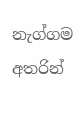නැග්ගම
අතරින්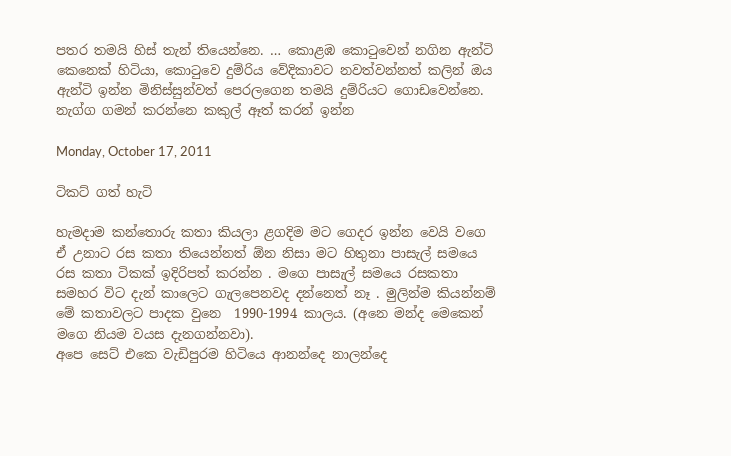පතර තමයි හිස් තැන් තියෙන්නෙ. … කොළඹ කොටුවෙන් නගින ඇන්ටි කෙනෙක් හිටියා, කොටුවෙ දුම්රිය වේදිකාවට නවත්වන්නත් කලින් ඔය ඇන්ටි ඉන්න මිනිස්සුන්වත් පෙරලගෙන තමයි දුම්රියට ගොඩවෙන්නෙ. නැග්ග ගමන් කරන්නෙ කකුල් ඈත් කරන් ඉන්න

Monday, October 17, 2011

ටිකට් ගත් හැටි

හැමදාම කන්තොරු කතා කියලා ළගදිම මට ගෙදර ඉන්න වෙයි වගෙ ඒ උනාට රස කතා තියෙන්නත් ඕන නිසා මට හිතුනා පාසැල් සමයෙ රස කතා ටිකක් ඉදිරිපත් කරන්න . මගෙ පාසැල් සමයෙ රසකතා සමහර විට දැන් කාලෙට ගැලපෙනවද දන්නෙත් නෑ . මුලින්ම කියන්නම් මේ කතාවලට පාදක වුනෙ  1990-1994 කාලය. (අනෙ මන්ද මෙකෙන් මගෙ නියම වයස දැනගන්නවා).
අපෙ සෙට් එකෙ වැඩිපුරම හිටියෙ ආනන්දෙ නාලන්දෙ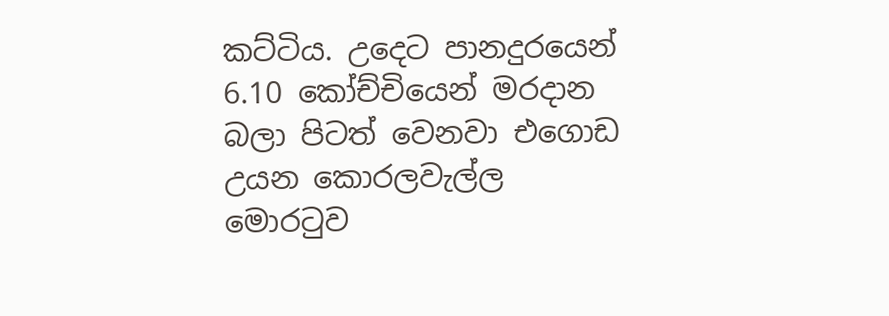කට්ටිය. උදෙට පානදුරයෙන් 6.10 කෝච්චියෙන් මරදාන බලා පිටත් වෙනවා එගොඩ උයන කොරලවැල්ල මොරටුව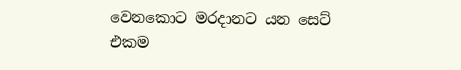වෙනකොට මරදානට යන සෙට් එකම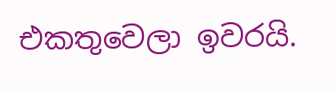එකතුවෙලා ඉවරයි.